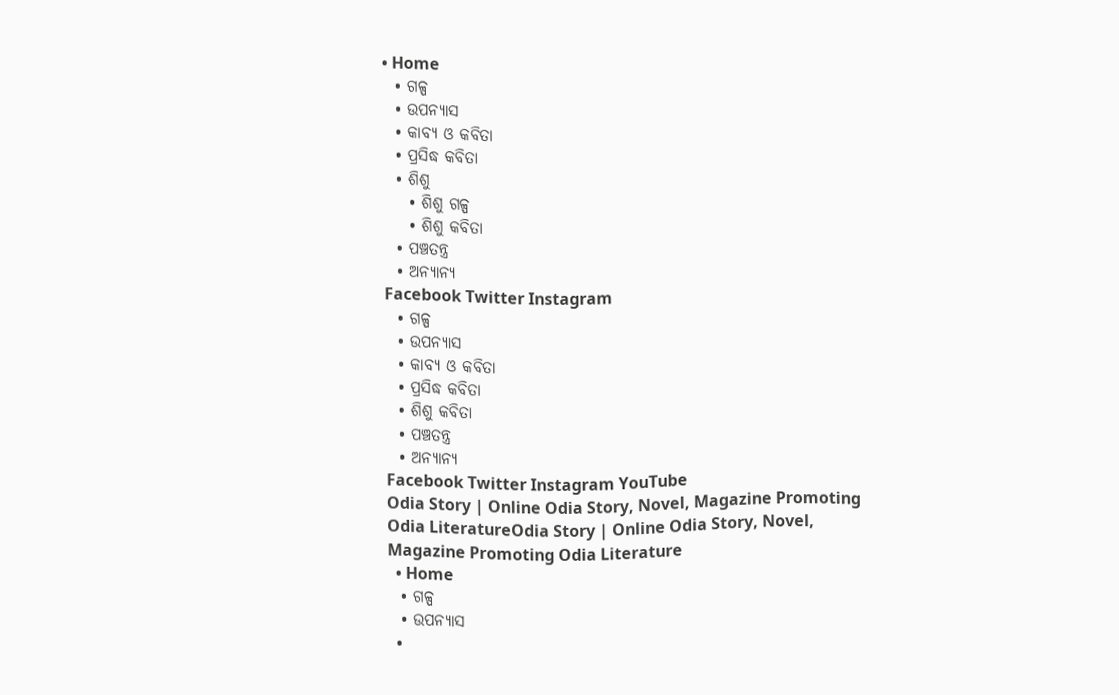• Home
  • ଗଳ୍ପ
  • ଉପନ୍ୟାସ
  • କାବ୍ୟ ଓ କବିତା
  • ପ୍ରସିଦ୍ଧ କବିତା
  • ଶିଶୁ
    • ଶିଶୁ ଗଳ୍ପ
    • ଶିଶୁ କବିତା
  • ପଞ୍ଚତନ୍ତ୍ର
  • ଅନ୍ୟାନ୍ୟ
Facebook Twitter Instagram
  • ଗଳ୍ପ
  • ଉପନ୍ୟାସ
  • କାବ୍ୟ ଓ କବିତା
  • ପ୍ରସିଦ୍ଧ କବିତା
  • ଶିଶୁ କବିତା
  • ପଞ୍ଚତନ୍ତ୍ର
  • ଅନ୍ୟାନ୍ୟ
Facebook Twitter Instagram YouTube
Odia Story | Online Odia Story, Novel, Magazine Promoting Odia LiteratureOdia Story | Online Odia Story, Novel, Magazine Promoting Odia Literature
  • Home
  • ଗଳ୍ପ
  • ଉପନ୍ୟାସ
  •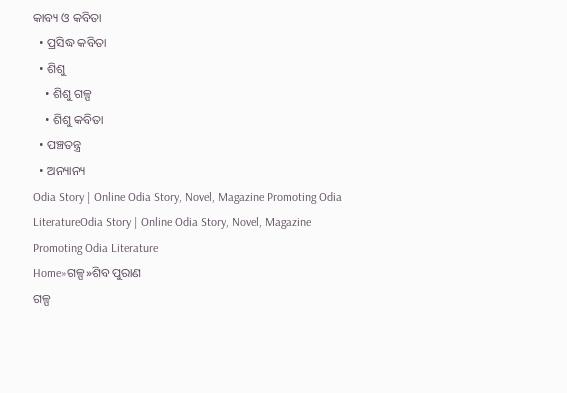କାବ୍ୟ ଓ କବିତା
  • ପ୍ରସିଦ୍ଧ କବିତା
  • ଶିଶୁ
    • ଶିଶୁ ଗଳ୍ପ
    • ଶିଶୁ କବିତା
  • ପଞ୍ଚତନ୍ତ୍ର
  • ଅନ୍ୟାନ୍ୟ
Odia Story | Online Odia Story, Novel, Magazine Promoting Odia LiteratureOdia Story | Online Odia Story, Novel, Magazine Promoting Odia Literature
Home»ଗଳ୍ପ»ଶିବ ପୁରାଣ
ଗଳ୍ପ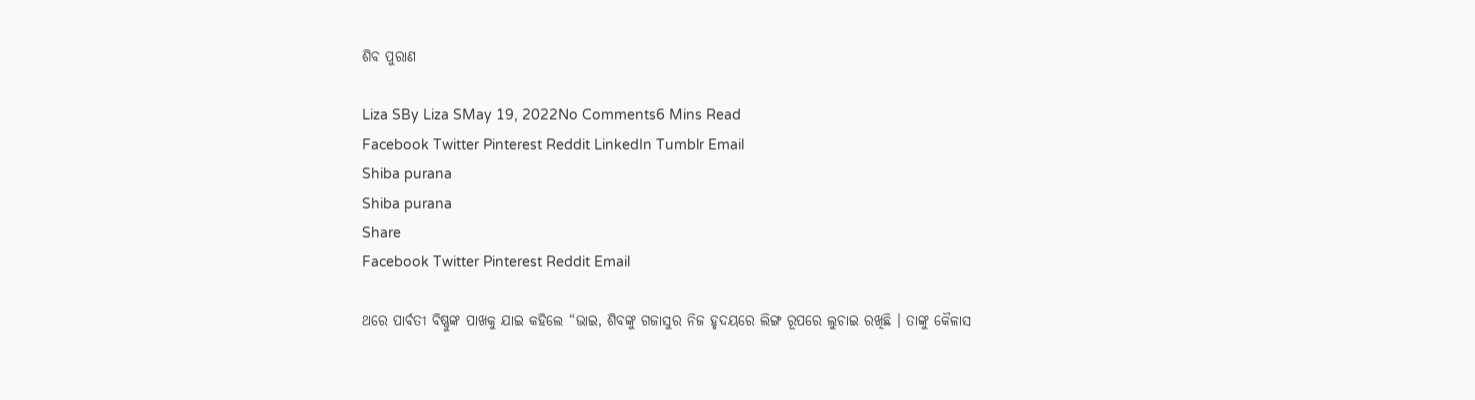ଶିବ ପୁରାଣ

Liza SBy Liza SMay 19, 2022No Comments6 Mins Read
Facebook Twitter Pinterest Reddit LinkedIn Tumblr Email
Shiba purana
Shiba purana
Share
Facebook Twitter Pinterest Reddit Email

ଥରେ ପାର୍ବତୀ ବିଷ୍ଣୁଙ୍କ ପାଖକୁ ଯାଇ କହିଲେ “ଭାଇ, ଶିବଙ୍କୁ ଗଜାସୁର ନିଜ ହୃଦୟରେ ଲିଙ୍ଗ ରୂପରେ ଲୁଚାଇ ରଖିଛି । ତାଙ୍କୁ କୈଳାସ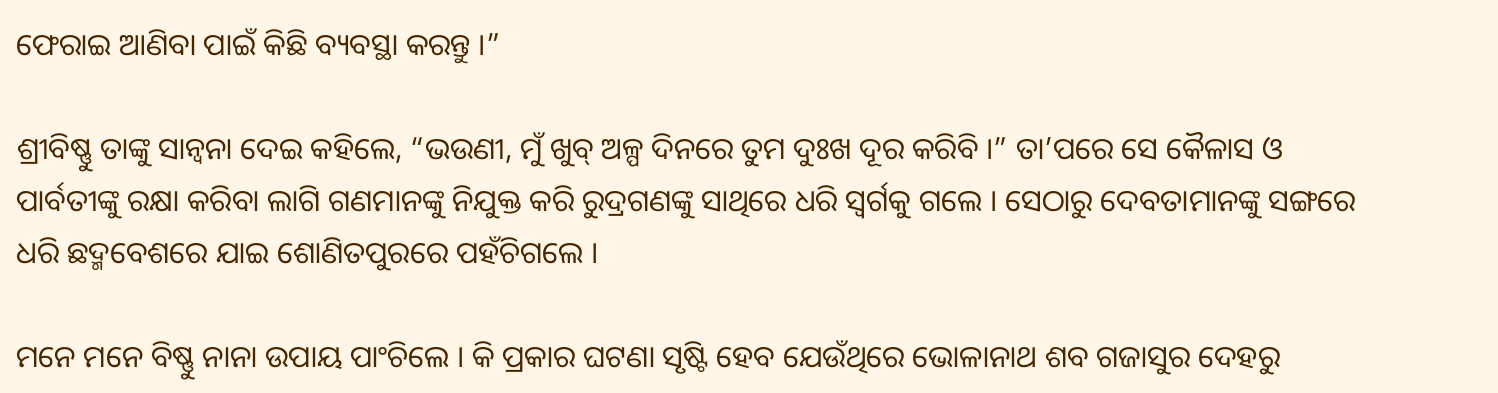ଫେରାଇ ଆଣିବା ପାଇଁ କିଛି ବ୍ୟବସ୍ଥା କରନ୍ତୁ ।”

ଶ୍ରୀବିଷ୍ଣୁ ତାଙ୍କୁ ସାନ୍ୱନା ଦେଇ କହିଲେ, “ଭଉଣୀ, ମୁଁ ଖୁବ୍ ଅଳ୍ପ ଦିନରେ ତୁମ ଦୁଃଖ ଦୂର କରିବି ।” ତା’ପରେ ସେ କୈଳାସ ଓ ପାର୍ବତୀଙ୍କୁ ରକ୍ଷା କରିବା ଲାଗି ଗଣମାନଙ୍କୁ ନିଯୁକ୍ତ କରି ରୁଦ୍ରଗଣଙ୍କୁ ସାଥିରେ ଧରି ସ୍ୱର୍ଗକୁ ଗଲେ । ସେଠାରୁ ଦେବତାମାନଙ୍କୁ ସଙ୍ଗରେ ଧରି ଛଦ୍ମବେଶରେ ଯାଇ ଶୋଣିତପୁରରେ ପହଁଚିଗଲେ ।

ମନେ ମନେ ବିଷ୍ଣୁ ନାନା ଉପାୟ ପାଂଚିଲେ । କି ପ୍ରକାର ଘଟଣା ସୃଷ୍ଟି ହେବ ଯେଉଁଥିରେ ଭୋଳାନାଥ ଶବ ଗଜାସୁର ଦେହରୁ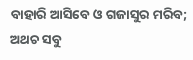ବାହାରି ଆସିବେ ଓ ଗଜାସୁର ମରିବ; ଅଥଚ ସବୁ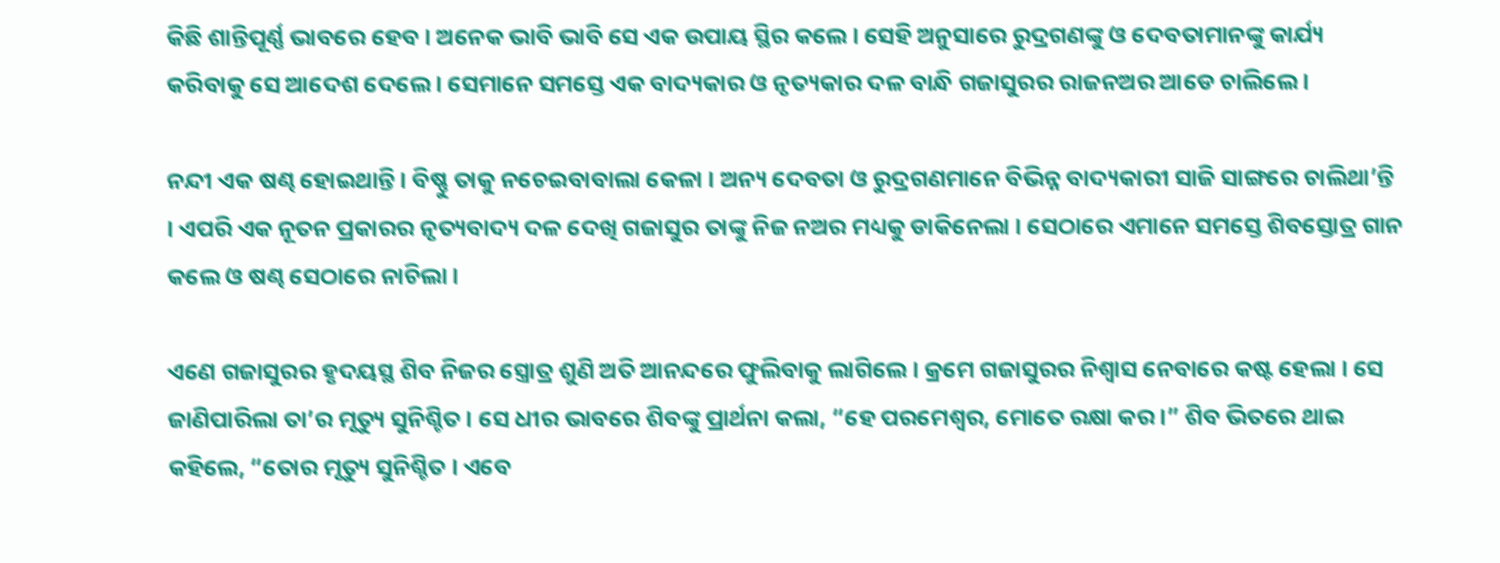କିଛି ଶାନ୍ତିପୂର୍ଣ୍ଣ ଭାବରେ ହେବ । ଅନେକ ଭାବି ଭାବି ସେ ଏକ ଉପାୟ ସ୍ଥିର କଲେ । ସେହି ଅନୁସାରେ ରୁଦ୍ରଗଣଙ୍କୁ ଓ ଦେବତାମାନଙ୍କୁ କାର୍ଯ୍ୟ କରିବାକୁ ସେ ଆଦେଶ ଦେଲେ । ସେମାନେ ସମସ୍ତେ ଏକ ବାଦ୍ୟକାର ଓ ନୃତ୍ୟକାର ଦଳ ବାନ୍ଧି ଗଜାସୁରର ରାଜନଅର ଆଡେ ଚାଲିଲେ ।

ନନ୍ଦୀ ଏକ ଷଣ୍ଢ ହୋଇଥାନ୍ତି । ବିଷ୍ଣୁ ତାକୁ ନଚେଇବାବାଲା କେଳା । ଅନ୍ୟ ଦେବତା ଓ ରୁଦ୍ରଗଣମାନେ ବିଭିନ୍ନ ବାଦ୍ୟକାରୀ ସାଜି ସାଙ୍ଗରେ ଚାଲିଥା’ନ୍ତି । ଏପରି ଏକ ନୂତନ ପ୍ରକାରର ନୃତ୍ୟବାଦ୍ୟ ଦଳ ଦେଖି ଗଜାସୁର ତାଙ୍କୁ ନିଜ ନଅର ମଧ୍ୟକୁ ଡାକିନେଲା । ସେଠାରେ ଏମାନେ ସମସ୍ତେ ଶିବସ୍ତୋତ୍ର ଗାନ କଲେ ଓ ଷଣ୍ଢ ସେଠାରେ ନାଚିଲା ।

ଏଣେ ଗଜାସୁରର ହୃଦୟସ୍ଥ ଶିବ ନିଜର ସ୍ତ୍ରୋତ୍ର ଶୁଣି ଅତି ଆନନ୍ଦରେ ଫୁଲିବାକୁ ଲାଗିଲେ । କ୍ରମେ ଗଜାସୁରର ନିଶ୍ୱାସ ନେବାରେ କଷ୍ଟ ହେଲା । ସେ ଜାଣିପାରିଲା ତା’ର ମୃତ୍ୟୁ ସୁନିଶ୍ଚିତ । ସେ ଧୀର ଭାବରେ ଶିବଙ୍କୁ ପ୍ରାର୍ଥନା କଲା, “ହେ ପରମେଶ୍ୱର, ମୋତେ ରକ୍ଷା କର ।” ଶିବ ଭିତରେ ଥାଇ କହିଲେ, “ତୋର ମୃତ୍ୟୁ ସୁନିଶ୍ଚିତ । ଏବେ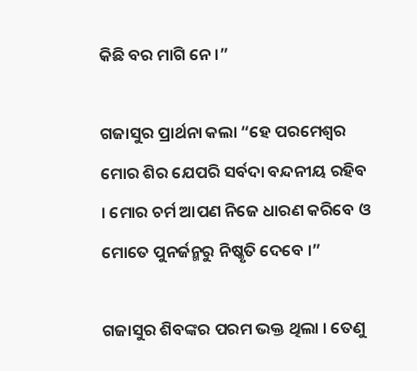କିଛି ବର ମାଗି ନେ ।”

ଗଜାସୁର ପ୍ରାର୍ଥନା କଲା “ହେ ପରମେଶ୍ୱର ମୋର ଶିର ଯେପରି ସର୍ବଦା ବନ୍ଦନୀୟ ରହିବ । ମୋର ଚର୍ମ ଆପଣ ନିଜେ ଧାରଣ କରିବେ ଓ ମୋତେ ପୁନର୍ଜନ୍ମରୁ ନିଷ୍କୃତି ଦେବେ ।”

ଗଜାସୁର ଶିବଙ୍କର ପରମ ଭକ୍ତ ଥିଲା । ତେଣୁ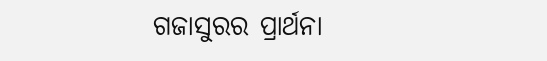ଗଜାସୁରର ପ୍ରାର୍ଥନା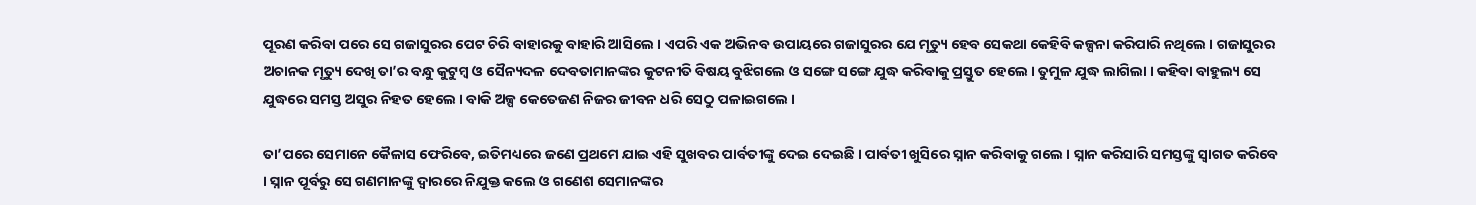ପୂରଣ କରିବା ପରେ ସେ ଗଜାସୁରର ପେଟ ଚିରି ବାହାରକୁ ବାହାରି ଆସିଲେ । ଏପରି ଏକ ଅଭିନବ ଉପାୟରେ ଗଜାସୁରର ଯେ ମୃତ୍ୟୁ ହେବ ସେକଥା କେହିବି କଳ୍ପନା କରିପାରି ନଥିଲେ । ଗଜାସୁରର ଅଚାନକ ମୃତ୍ୟୁ ଦେଖି ତା’ର ବନ୍ଧୁ କୁଟୁମ୍ବ ଓ ସୈନ୍ୟଦଳ ଦେବତାମାନଙ୍କର କୁଟନୀତି ବିଷୟ ବୁଝିଗଲେ ଓ ସଙ୍ଗେ ସଙ୍ଗେ ଯୁଦ୍ଧ କରିବାକୁ ପ୍ରସ୍ତୁତ ହେଲେ । ତୁମୁଳ ଯୁଦ୍ଧ ଲାଗିଲା । କହିବା ବାହୁଲ୍ୟ ସେ ଯୁଦ୍ଧରେ ସମସ୍ତ ଅସୁର ନିହତ ହେଲେ । ବାକି ଅଳ୍ପ କେତେଜଣ ନିଜର ଜୀବନ ଧରି ସେଠୁ ପଳାଇଗଲେ ।

ତା’ପରେ ସେମାନେ କୈଳାସ ଫେରିବେ, ଇତିମଧ୍ୟରେ ଜଣେ ପ୍ରଥମେ ଯାଇ ଏହି ସୁଖବର ପାର୍ବତୀଙ୍କୁ ଦେଇ ଦେଇଛି । ପାର୍ବତୀ ଖୁସିରେ ସ୍ନାନ କରିବାକୁ ଗଲେ । ସ୍ନାନ କରିସାରି ସମସ୍ତଙ୍କୁ ସ୍ୱାଗତ କରିବେ । ସ୍ନାନ ପୂର୍ବରୁ ସେ ଗଣମାନଙ୍କୁ ଦ୍ୱାରରେ ନିଯୁକ୍ତ କଲେ ଓ ଗଣେଶ ସେମାନଙ୍କର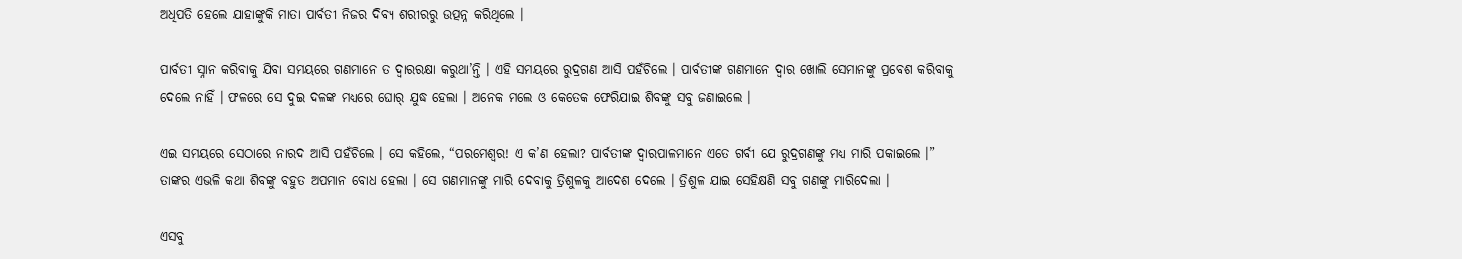ଅଧିପତି ହେଲେ ଯାହାଙ୍କୁକି ମାତା ପାର୍ବତୀ ନିଜର ଦିବ୍ୟ ଶରୀରରୁ ଉତ୍ପନ୍ନ କରିଥିଲେ ।

ପାର୍ବତୀ ସ୍ନାନ କରିବାକୁ ଯିବା ସମୟରେ ଗଣମାନେ ତ ଦ୍ୱାରରକ୍ଷା କରୁଥା’ନ୍ତି । ଏହି ସମୟରେ ରୁଦ୍ରଗଣ ଆସି ପହଁଚିଲେ । ପାର୍ବତୀଙ୍କ ଗଣମାନେ ଦ୍ୱାର ଖୋଲି ସେମାନଙ୍କୁ ପ୍ରବେଶ କରିବାକୁ ଦେଲେ ନାହିଁ । ଫଳରେ ସେ ଦୁଇ ଦଳଙ୍କ ମଧ୍ୟରେ ଘୋର୍ ଯୁଦ୍ଧ ହେଲା । ଅନେକ ମଲେ ଓ କେତେକ ଫେରିଯାଇ ଶିବଙ୍କୁ ସବୁ ଜଣାଇଲେ ।

ଏଇ ସମୟରେ ସେଠାରେ ନାରଦ ଆସି ପହଁଚିଲେ । ସେ କହିଲେ, “ପରମେଶ୍ୱର! ଏ କ’ଣ ହେଲା? ପାର୍ବତୀଙ୍କ ଦ୍ୱାରପାଳମାନେ ଏତେ ଗର୍ବୀ ଯେ ରୁଦ୍ରଗଣଙ୍କୁ ମଧ୍ୟ ମାରି ପକାଇଲେ ।” ତାଙ୍କର ଏଭଳି କଥା ଶିବଙ୍କୁ ବହୁତ ଅପମାନ ବୋଧ ହେଲା । ସେ ଗଣମାନଙ୍କୁ ମାରି ଦେବାକୁ ତ୍ରିଶୁଳକୁ ଆଦେଶ ଦେଲେ । ତ୍ରିଶୁଳ ଯାଇ ସେହିକ୍ଷଣି ସବୁ ଗଣଙ୍କୁ ମାରିଦେଲା ।

ଏସବୁ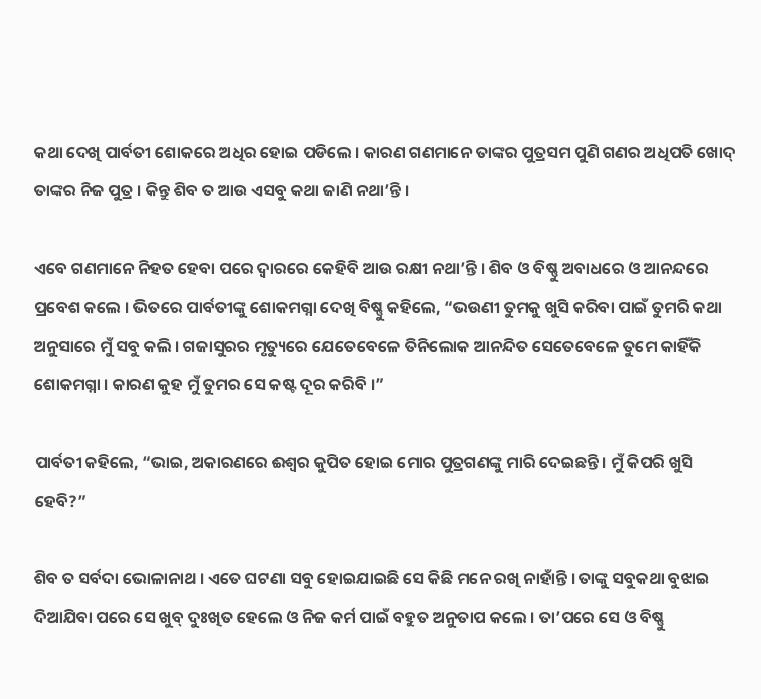କଥା ଦେଖି ପାର୍ବତୀ ଶୋକରେ ଅଧିର ହୋଇ ପଡିଲେ । କାରଣ ଗଣମାନେ ତାଙ୍କର ପୁତ୍ରସମ ପୁଣି ଗଣର ଅଧିପତି ଖୋଦ୍ ତାଙ୍କର ନିଜ ପୁତ୍ର । କିନ୍ତୁ ଶିବ ତ ଆଉ ଏସବୁ କଥା ଜାଣି ନଥା’ନ୍ତି ।

ଏବେ ଗଣମାନେ ନିହତ ହେବା ପରେ ଦ୍ୱାରରେ କେହିବି ଆଉ ରକ୍ଷୀ ନଥା’ନ୍ତି । ଶିବ ଓ ବିଷ୍ଣୁ ଅବାଧରେ ଓ ଆନନ୍ଦରେ ପ୍ରବେଶ କଲେ । ଭିତରେ ପାର୍ବତୀଙ୍କୁ ଶୋକମଗ୍ନା ଦେଖି ବିଷ୍ଣୁ କହିଲେ, “ଭଉଣୀ ତୁମକୁ ଖୁସି କରିବା ପାଇଁ ତୁମରି କଥା ଅନୁସାରେ ମୁଁ ସବୁ କଲି । ଗଜାସୁରର ମୃତ୍ୟୁରେ ଯେତେବେଳେ ତିନିଲୋକ ଆନନ୍ଦିତ ସେତେବେଳେ ତୁମେ କାହିଁକି ଶୋକମଗ୍ନା । କାରଣ କୁହ ମୁଁ ତୁମର ସେ କଷ୍ଟ ଦୂର କରିବି ।”

ପାର୍ବତୀ କହିଲେ, “ଭାଇ, ଅକାରଣରେ ଈଶ୍ୱର କୁପିତ ହୋଇ ମୋର ପୁତ୍ରଗଣଙ୍କୁ ମାରି ଦେଇଛନ୍ତି । ମୁଁ କିପରି ଖୁସି ହେବି?”

ଶିବ ତ ସର୍ବଦା ଭୋଳାନାଥ । ଏତେ ଘଟଣା ସବୁ ହୋଇଯାଇଛି ସେ କିଛି ମନେ ରଖି ନାହାଁନ୍ତି । ତାଙ୍କୁ ସବୁକଥା ବୁଝାଇ ଦିଆଯିବା ପରେ ସେ ଖୁବ୍ ଦୁଃଖିତ ହେଲେ ଓ ନିଜ କର୍ମ ପାଇଁ ବହୁତ ଅନୁତାପ କଲେ । ତା’ପରେ ସେ ଓ ବିଷ୍ଣୁ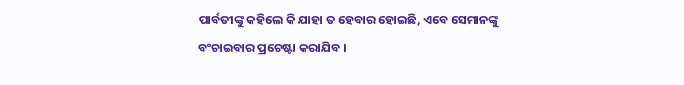ପାର୍ବତୀଙ୍କୁ କହିଲେ କି ଯାହା ତ ହେବାର ହୋଇଛି, ଏବେ ସେମାନଙ୍କୁ ବଂଚାଇବାର ପ୍ରଚେଷ୍ଟା କରାଯିବ ।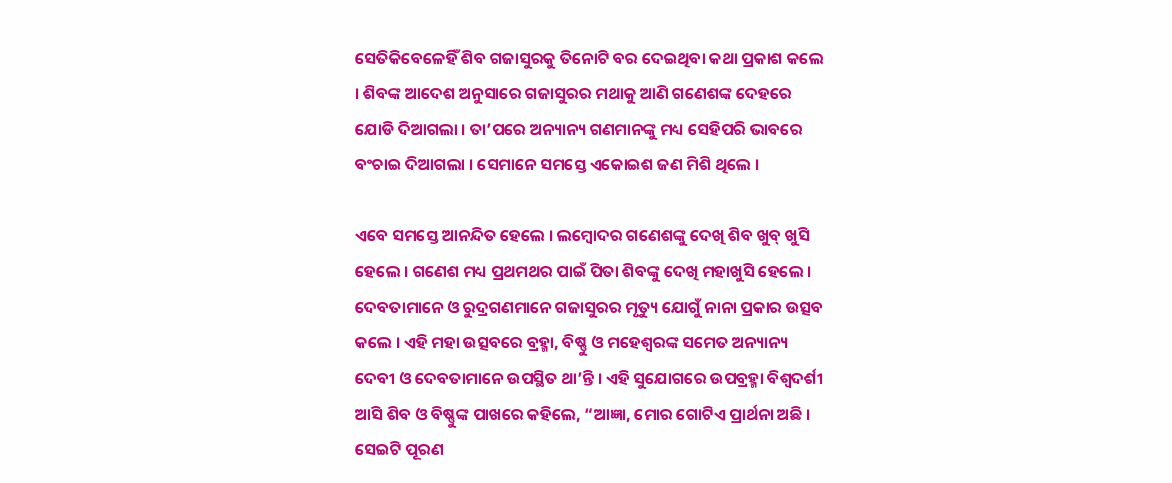ସେତିକିବେଳେହିଁ ଶିବ ଗଜାସୁରକୁ ତିନୋଟି ବର ଦେଇଥିବା କଥା ପ୍ରକାଶ କଲେ । ଶିବଙ୍କ ଆଦେଶ ଅନୁସାରେ ଗଜାସୁରର ମଥାକୁ ଆଣି ଗଣେଶଙ୍କ ଦେହରେ ଯୋଡି ଦିଆଗଲା । ତା’ପରେ ଅନ୍ୟାନ୍ୟ ଗଣମାନଙ୍କୁ ମଧ୍ୟ ସେହିପରି ଭାବରେ ବଂଚାଇ ଦିଆଗଲା । ସେମାନେ ସମସ୍ତେ ଏକୋଇଶ ଜଣ ମିଶି ଥିଲେ ।

ଏବେ ସମସ୍ତେ ଆନନ୍ଦିତ ହେଲେ । ଲମ୍ବୋଦର ଗଣେଶଙ୍କୁ ଦେଖି ଶିବ ଖୁବ୍ ଖୁସି ହେଲେ । ଗଣେଶ ମଧ୍ୟ ପ୍ରଥମଥର ପାଇଁ ପିତା ଶିବଙ୍କୁ ଦେଖି ମହାଖୁସି ହେଲେ । ଦେବତାମାନେ ଓ ରୁଦ୍ରଗଣମାନେ ଗଜାସୁରର ମୃତ୍ୟୁ ଯୋଗୁଁ ନାନା ପ୍ରକାର ଉତ୍ସବ କଲେ । ଏହି ମହା ଉତ୍ସବରେ ବ୍ରହ୍ମା, ବିଷ୍ଣୁ ଓ ମହେଶ୍ୱରଙ୍କ ସମେତ ଅନ୍ୟାନ୍ୟ ଦେବୀ ଓ ଦେବତାମାନେ ଉପସ୍ଥିତ ଥା’ନ୍ତି । ଏହି ସୁଯୋଗରେ ଉପବ୍ରହ୍ମା ବିଶ୍ୱଦର୍ଶୀ ଆସି ଶିବ ଓ ବିଷ୍ଣୁଙ୍କ ପାଖରେ କହିଲେ, “ଆଜ୍ଞା, ମୋର ଗୋଟିଏ ପ୍ରାର୍ଥନା ଅଛି । ସେଇଟି ପୂରଣ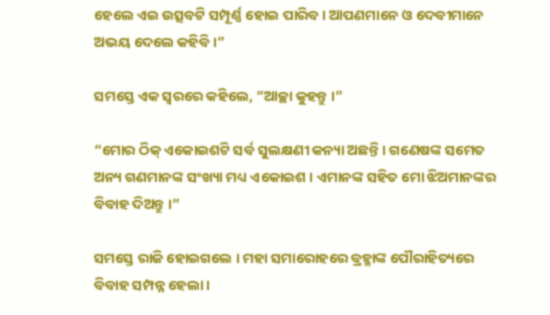ହେଲେ ଏଇ ଉତ୍ସବଟି ସମ୍ପୂର୍ଣ୍ଣ ହୋଇ ପାରିବ । ଆପଣମାନେ ଓ ଦେବୀମାନେ ଅଭୟ ଦେଲେ କହିବି ।”

ସମସ୍ତେ ଏକ ସ୍ୱରରେ କହିଲେ, “ଆଚ୍ଛା କୁହନ୍ତୁ ।”

“ମୋର ଠିକ୍ ଏକୋଇଶଟି ସର୍ବ ସୁଲକ୍ଷଣୀ କନ୍ୟା ଅଛନ୍ତି । ଗଣେଷଙ୍କ ସମେତ ଅନ୍ୟ ଗଣମାନଙ୍କ ସଂଖ୍ୟା ମଧ୍ୟ ଏକୋଇଶ । ଏମାନଙ୍କ ସହିତ ମୋ ଝିଅମାନଙ୍କର ବିବାହ ଦିଅନ୍ତୁ ।”

ସମସ୍ତେ ରାଜି ହୋଇଗଲେ । ମହା ସମାରୋହରେ ବ୍ରହ୍ମାଙ୍କ ପୌରାହିତ୍ୟରେ ବିବାହ ସମ୍ପନ୍ନ ହେଲା ।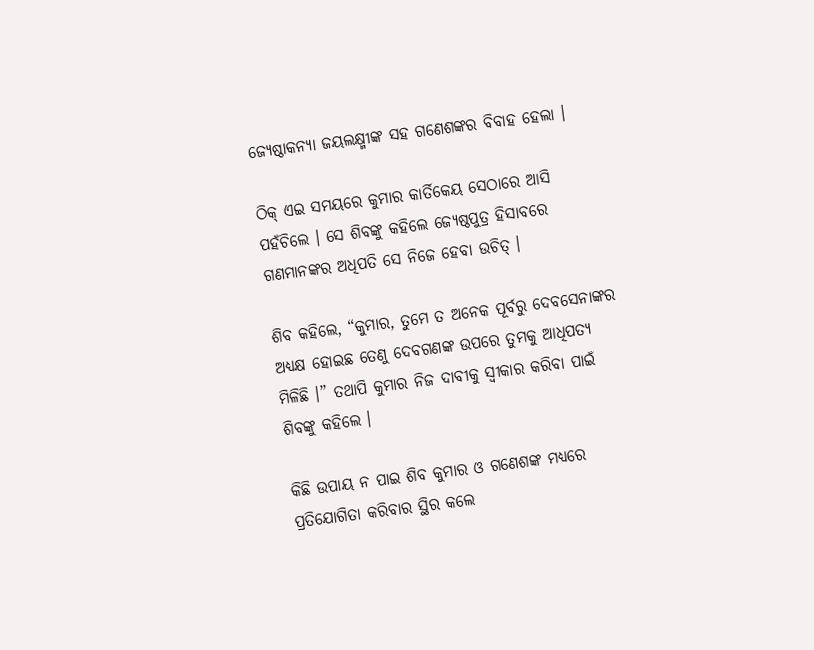ଜ୍ୟେଷ୍ଠାକନ୍ୟା ଜୟଲକ୍ଷ୍ମୀଙ୍କ ସହ ଗଣେଶଙ୍କର ବିବାହ ହେଲା ।

ଠିକ୍ ଏଇ ସମୟରେ କୁମାର କାର୍ତିକେୟ ସେଠାରେ ଆସି ପହଁଚିଲେ । ସେ ଶିବଙ୍କୁ କହିଲେ ଜ୍ୟେଷ୍ଠପୁତ୍ର ହିସାବରେ ଗଣମାନଙ୍କର ଅଧିପତି ସେ ନିଜେ ହେବା ଉଚିତ୍ ।

ଶିବ କହିଲେ, “କୁମାର, ତୁମେ ତ ଅନେକ ପୂର୍ବରୁ ଦେବସେନାଙ୍କର ଅଧ୍ୟକ୍ଷ ହୋଇଛ ତେଣୁ ଦେବଗଣଙ୍କ ଉପରେ ତୁମକୁ ଆଧିପତ୍ୟ ମିଳିଛି ।” ତଥାପି କୁମାର ନିଜ ଦାବୀକୁ ସ୍ୱୀକାର କରିବା ପାଇଁ ଶିବଙ୍କୁ କହିଲେ ।

କିଛି ଉପାୟ ନ ପାଇ ଶିବ କୁମାର ଓ ଗଣେଶଙ୍କ ମଧ୍ୟରେ ପ୍ରତିଯୋଗିତା କରିବାର ସ୍ଥିର କଲେ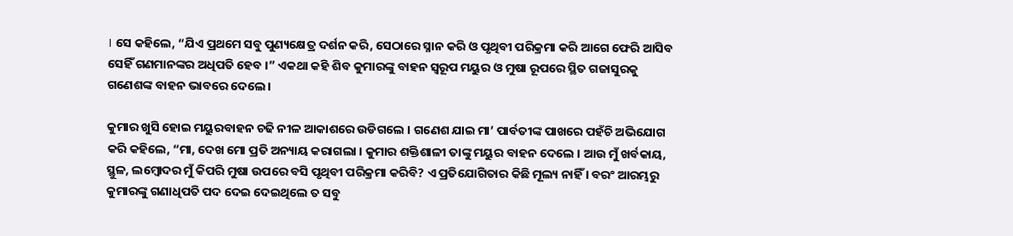। ସେ କହିଲେ, “ଯିଏ ପ୍ରଥମେ ସବୁ ପୁଣ୍ୟକ୍ଷେତ୍ର ଦର୍ଶନ କରି, ସେଠାରେ ସ୍ନାନ କରି ଓ ପୃଥିବୀ ପରିକ୍ରମା କରି ଆଗେ ଫେରି ଆସିବ ସେହିଁ ଗଣମାନଙ୍କର ଅଧିପତି ହେବ ।” ଏକଥା କହି ଶିବ କୁମାରଙ୍କୁ ବାହନ ସ୍ୱରୂପ ମୟୁର ଓ ମୁଷା ରୂପରେ ସ୍ଥିତ ଗଜାସୁରକୁ ଗଣେଶଙ୍କ ବାହନ ଭାବରେ ଦେଲେ ।

କୁମାର ଖୁସି ହୋଇ ମୟୁରବାହନ ଚଢି ନୀଳ ଆକାଶରେ ଉଡିଗଲେ । ଗଣେଶ ଯାଇ ମା’ ପାର୍ବତୀଙ୍କ ପାଖରେ ପହଁଚି ଅଭିଯୋଗ କରି କହିଲେ, “ମା, ଦେଖ ମୋ ପ୍ରତି ଅନ୍ୟାୟ କରାଗଲା । କୁମାର ଶକ୍ତିଶାଳୀ ତାଙ୍କୁ ମୟୁର ବାହନ ଦେଲେ । ଆଉ ମୁଁ ଖର୍ବକାୟ, ସ୍ଥୁଳ, ଲମ୍ବୋଦର ମୁଁ କିପରି ମୁଷା ଉପରେ ବସି ପୃଥିବୀ ପରିକ୍ରମା କରିବି? ଏ ପ୍ରତିଯୋଗିତାର କିଛି ମୂଲ୍ୟ ନାହିଁ । ବରଂ ଆରମ୍ଭରୁ କୁମାରଙ୍କୁ ଗଣାଧିପତି ପଦ ଦେଇ ଦେଇଥିଲେ ତ ସବୁ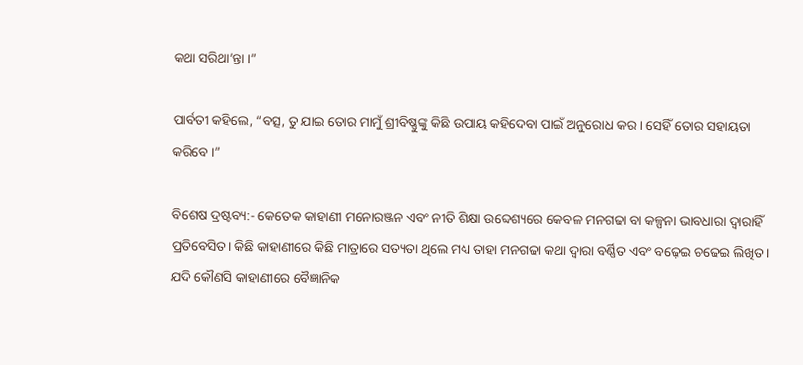କଥା ସରିଥା’ନ୍ତା ।”

ପାର୍ବତୀ କହିଲେ, “ବତ୍ସ, ତୁ ଯାଇ ତୋର ମାମୁଁ ଶ୍ରୀବିଷ୍ଣୁଙ୍କୁ କିଛି ଉପାୟ କହିଦେବା ପାଇଁ ଅନୁରୋଧ କର । ସେହିଁ ତୋର ସହାୟତା କରିବେ ।”

ବିଶେଷ ଦ୍ରଷ୍ଟବ୍ୟ:- କେତେକ କାହାଣୀ ମନୋରଞ୍ଜନ ଏବଂ ନୀତି ଶିକ୍ଷା ଉବ୍ଦେଶ୍ୟରେ କେବଳ ମନଗଢା ବା କଳ୍ପନା ଭାବଧାରା ଦ୍ୱାରାହିଁ ପ୍ରତିବେସିତ। କିଛି କାହାଣୀରେ କିଛି ମାତ୍ରାରେ ସତ୍ୟତା ଥିଲେ ମଧ୍ୟ ତାହା ମନଗଢା କଥା ଦ୍ୱାରା ବର୍ଣ୍ଣିତ ଏବଂ ବଢ଼େଇ ଚଢେଇ ଲିଖିତ । ଯଦି କୌଣସି କାହାଣୀରେ ବୈଜ୍ଞାନିକ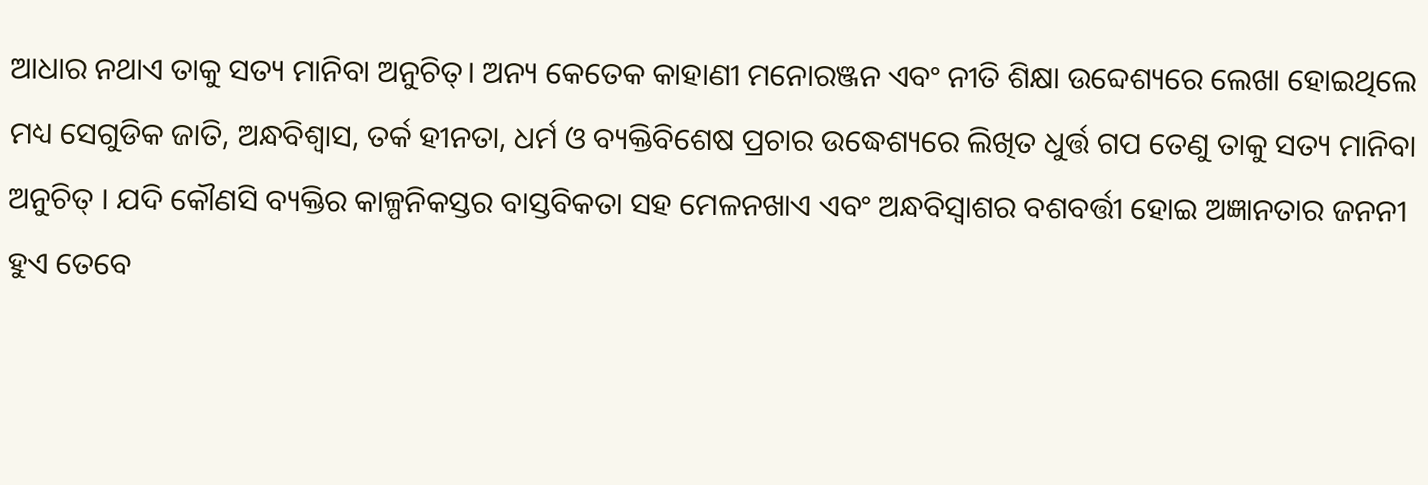ଆଧାର ନଥାଏ ତାକୁ ସତ୍ୟ ମାନିବା ଅନୁଚିତ୍। ଅନ୍ୟ କେତେକ କାହାଣୀ ମନୋରଞ୍ଜନ ଏବଂ ନୀତି ଶିକ୍ଷା ଉବ୍ଦେଶ୍ୟରେ ଲେଖା ହୋଇଥିଲେ ମଧ୍ୟ ସେଗୁଡିକ ଜାତି, ଅନ୍ଧବିଶ୍ୱାସ, ତର୍କ ହୀନତା, ଧର୍ମ ଓ ବ୍ୟକ୍ତିବିଶେଷ ପ୍ରଚାର ଉଦ୍ଧେଶ୍ୟରେ ଲିଖିତ ଧୁର୍ତ୍ତ ଗପ ତେଣୁ ତାକୁ ସତ୍ୟ ମାନିବା ଅନୁଚିତ୍ । ଯଦି କୌଣସି ବ୍ୟକ୍ତିର କାଳ୍ପନିକସ୍ତର ବାସ୍ତବିକତା ସହ ମେଳନଖାଏ ଏବଂ ଅନ୍ଧବିସ୍ଵାଶର ବଶବର୍ତ୍ତୀ ହୋଇ ଅଜ୍ଞାନତାର ଜନନୀ ହୁଏ ତେବେ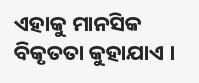ଏହାକୁ ମାନସିକ ବିକୃତତା କୁହାଯାଏ ।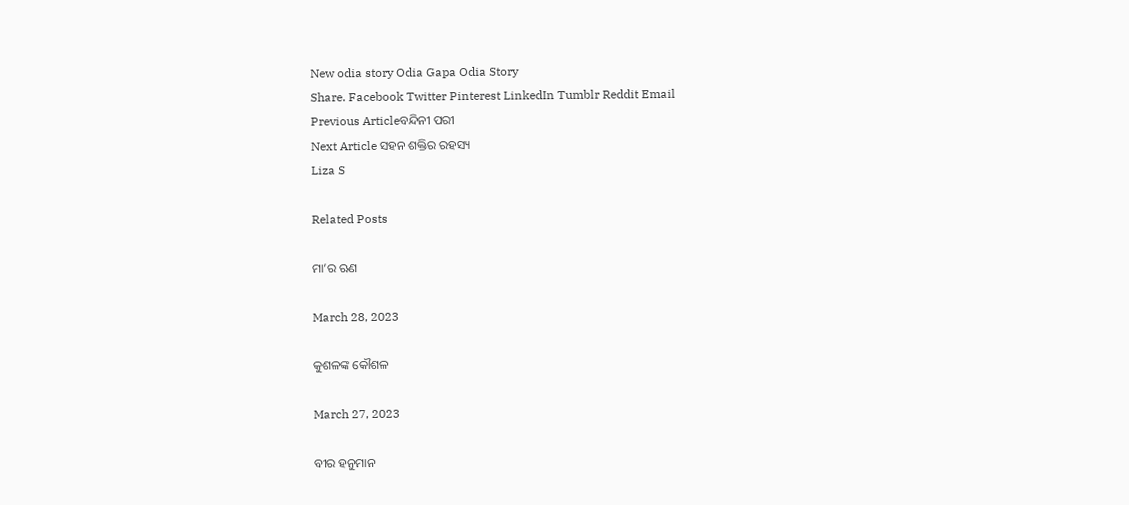New odia story Odia Gapa Odia Story
Share. Facebook Twitter Pinterest LinkedIn Tumblr Reddit Email
Previous Articleବନ୍ଦିନୀ ପରୀ
Next Article ସହନ ଶକ୍ତିର ରହସ୍ୟ
Liza S

Related Posts

ମା’ର ଋଣ

March 28, 2023

କୁଶଳଙ୍କ କୌଶଳ

March 27, 2023

ବୀର ହନୁମାନ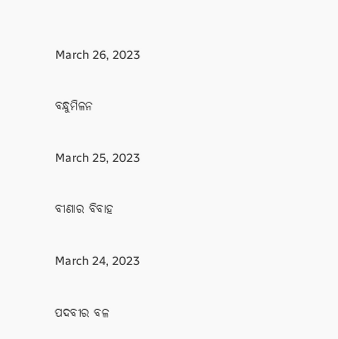March 26, 2023

ବନ୍ଧୁମିଳନ

March 25, 2023

ବୀଣାର ବିବାହ

March 24, 2023

ପଦବୀର ବଳ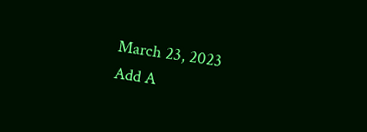March 23, 2023
Add A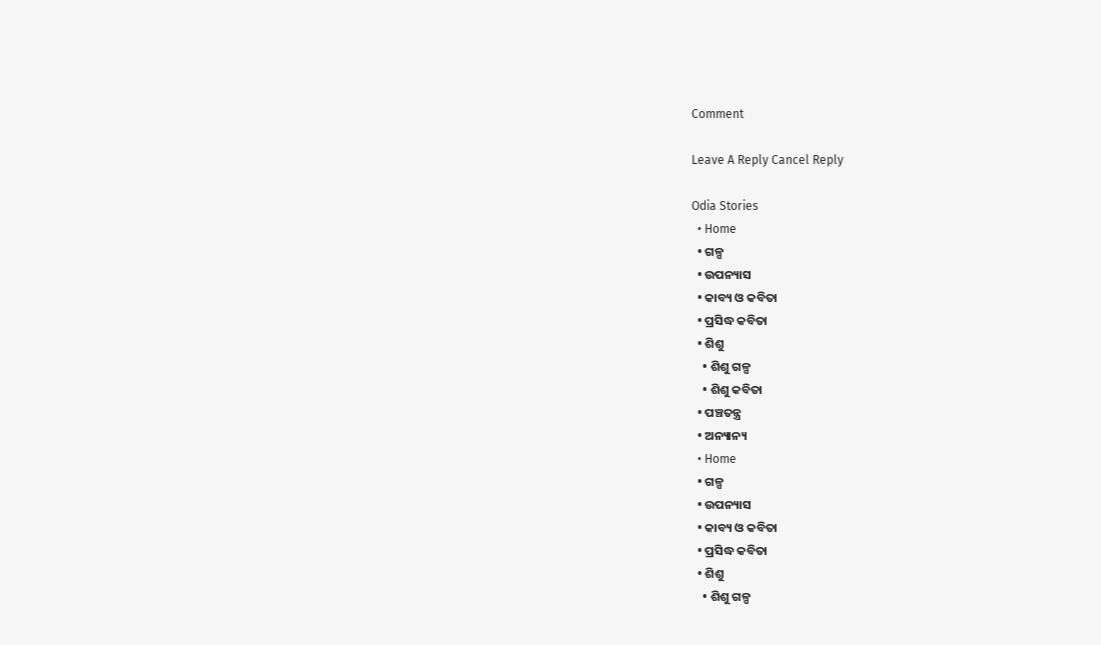Comment

Leave A Reply Cancel Reply

Odia Stories
  • Home
  • ଗଳ୍ପ
  • ଉପନ୍ୟାସ
  • କାବ୍ୟ ଓ କବିତା
  • ପ୍ରସିଦ୍ଧ କବିତା
  • ଶିଶୁ
    • ଶିଶୁ ଗଳ୍ପ
    • ଶିଶୁ କବିତା
  • ପଞ୍ଚତନ୍ତ୍ର
  • ଅନ୍ୟାନ୍ୟ
  • Home
  • ଗଳ୍ପ
  • ଉପନ୍ୟାସ
  • କାବ୍ୟ ଓ କବିତା
  • ପ୍ରସିଦ୍ଧ କବିତା
  • ଶିଶୁ
    • ଶିଶୁ ଗଳ୍ପ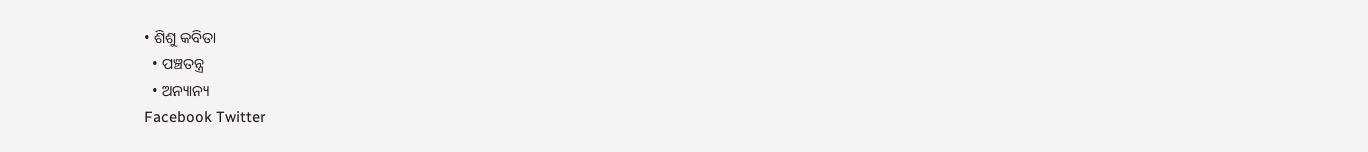• ଶିଶୁ କବିତା
  • ପଞ୍ଚତନ୍ତ୍ର
  • ଅନ୍ୟାନ୍ୟ
Facebook Twitter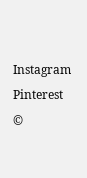Instagram Pinterest
©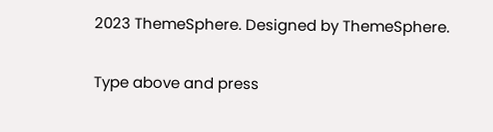2023 ThemeSphere. Designed by ThemeSphere.

Type above and press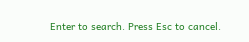Enter to search. Press Esc to cancel.